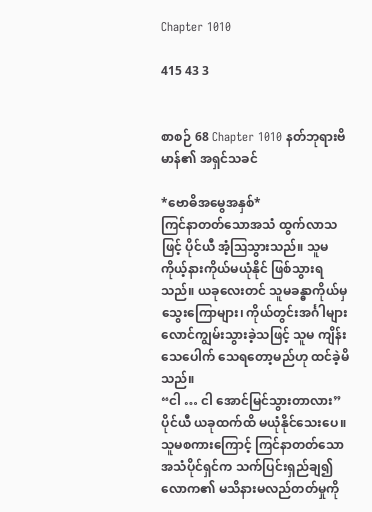Chapter 1010

415 43 3


စာစဉ် 68 Chapter 1010 နတ်ဘုရားဗိမာန်၏ အရှင်သခင်

*ဗောဓိအမွေအနှစ်*
ကြင်နာတတ်သောအသံ ထွက်လာသဖြင့် ပိုင်ယီ အံ့ဩသွားသည်။ သူမ ကိုယ့်နားကိုယ်မယုံနိုင် ဖြစ်သွားရသည်။ ယခုလေးတင် သူမခန္ဓာကိုယ်မှ သွေးကြောများ၊ ကိုယ်တွင်းအင်္ဂါများ လောင်ကျွမ်းသွားခဲ့သဖြင့် သူမ ကျိန်းသေပေါက် သေရတော့မည်ဟု ထင်ခဲ့မိသည်။
“ငါ … ငါ အောင်မြင်သွားတာလား”
ပိုင်ယီ ယခုထက်ထိ မယုံနိုင်သေးပေ။ သူမစကားကြောင့် ကြင်နာတတ်သော အသံပိုင်ရှင်က သက်ပြင်းရှည်ချ၍ လောက၏ မသိနားမလည်တတ်မှုကို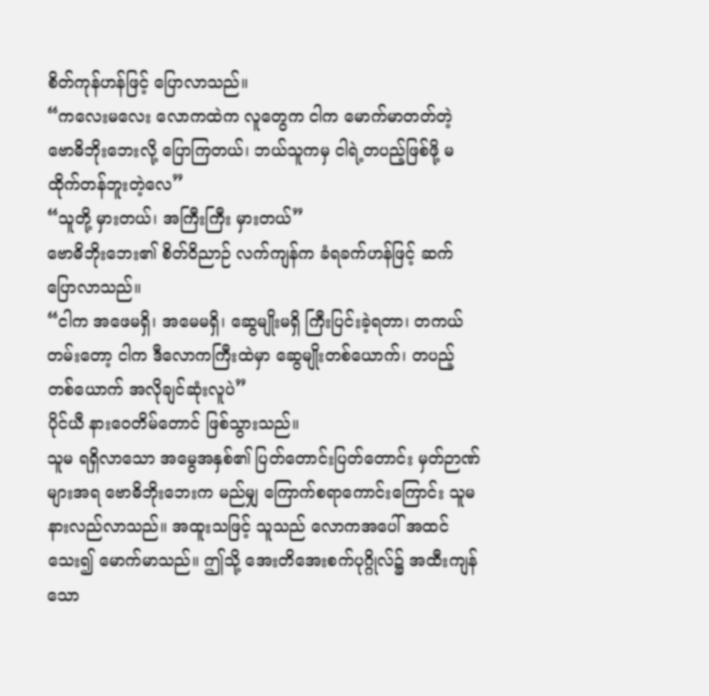စိတ်ကုန်ဟန်ဖြင့် ပြောလာသည်။
“ကလေးမလေး လောကထဲက လူတွေက ငါက မောက်မာတတ်တဲ့ ဗောဓိဘိုးဘေးလို့ ပြောကြတယ်၊ ဘယ်သူကမှ ငါရဲ့တပည့်ဖြစ်ဖို့ မထိုက်တန်ဘူးတဲ့လေ”
“သူတို့ မှားတယ်၊ အကြီးကြီး မှားတယ်”
ဗောဓိဘိုးဘေး၏ စိတ်ဝိညာဉ် လက်ကျန်က ခံရခက်ဟန်ဖြင့် ဆက်ပြောလာသည်။
“ငါက အဖေမရှိ၊ အမေမရှိ၊ ဆွေမျိုးမရှိ ကြီးပြင်းခဲ့ရတာ၊ တကယ်တမ်းတော့ ငါက ဒီလောကကြီးထဲမှာ ဆွေမျိုးတစ်ယောက်၊ တပည့်တစ်ယောက် အလိုချင်ဆုံးလူပဲ”
ပိုင်ယီ နားဝေတိမ်တောင် ဖြစ်သွားသည်။
သူမ ရရှိလာသော အမွေအနှစ်၏ ပြတ်တောင်းပြတ်တောင်း မှတ်ဉာဏ်များအရ ဗောဓိဘိုးဘေးက မည်မျှ ကြောက်စရာကောင်းကြောင်း သူမ နားလည်လာသည်။ အထူးသဖြင့် သူသည် လောကအပေါ် အထင်သေး၍ မောက်မာသည်။ ဤသို့ အေးတိအေးစက်ပုဂ္ဂိုလ်၌ အထီးကျန်သော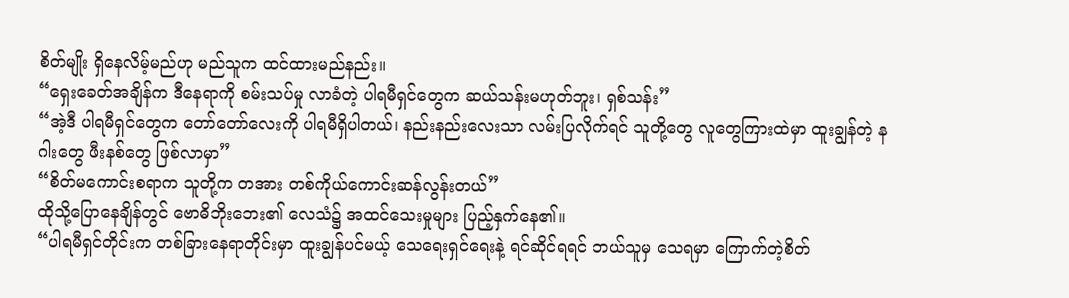စိတ်မျိုး ရှိနေလိမ့်မည်ဟု မည်သူက ထင်ထားမည်နည်း။
“ရှေးခေတ်အချိန်က ဒီနေရာကို စမ်းသပ်မှု လာခံတဲ့ ပါရမီရှင်တွေက ဆယ်သန်းမဟုတ်ဘူး၊ ရှစ်သန်း”
“အဲ့ဒီ ပါရမီရှင်တွေက တော်တော်လေးကို ပါရမီရှိပါတယ်၊ နည်းနည်းလေးသာ လမ်းပြလိုက်ရင် သူတို့တွေ လူတွေကြားထဲမှာ ထူးချွန်တဲ့ နဂါးတွေ ဖီးနစ်တွေ ဖြစ်လာမှာ”
“စိတ်မကောင်းစရာက သူတို့က တအား တစ်ကိုယ်ကောင်းဆန်လွန်းတယ်”
ထိုသို့ပြောနေချိန်တွင် ဗောဓိဘိုးဘေး၏ လေသံ၌ အထင်သေးမှုများ ပြည့်နှက်နေ၏။
“ပါရမီရှင်တိုင်းက တစ်ခြားနေရာတိုင်းမှာ ထူးချွန်ပင်မယ့် သေရေးရှင်ရေးနဲ့ ရင်ဆိုင်ရရင် ဘယ်သူမှ သေရမှာ ကြောက်တဲ့စိတ်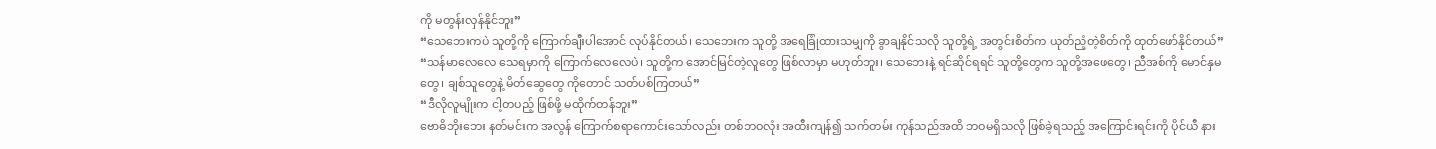ကို မတွန်းလှန်နိုင်ဘူး”
“သေဘေးကပဲ သူတို့ကို ကြောက်ချီးပါအောင် လုပ်နိုင်တယ်၊ သေဘေးက သူတို့ အရေခြုံထားသမျှကို ခွာချနိုင်သလို သူတို့ရဲ့ အတွင်းစိတ်က ယုတ်ညံ့တဲ့စိတ်ကို ထုတ်ဖော်နိုင်တယ်”
“သန်မာလေလေ သေရမှာကို ကြောက်လေလေပဲ၊ သူတို့က အောင်မြင်တဲ့လူတွေ ဖြစ်လာမှာ မဟုတ်ဘူး၊ သေဘေးနဲ့ ရင်ဆိုင်ရရင် သူတို့တွေက သူတို့အဖေတွေ၊ ညီအစ်ကို မောင်နှမတွေ၊ ချစ်သူတွေနဲ့ မိတ်ဆွေတွေ ကိုတောင် သတ်ပစ်ကြတယ်”
“ဒီလိုလူမျိုးက ငါ့တပည့် ဖြစ်ဖို့ မထိုက်တန်ဘူး”
ဗောဓိဘိုးဘေး နတ်မင်းက အလွန် ကြောက်စရာကောင်းသော်လည်း တစ်ဘဝလုံး အထီးကျန်၍ သက်တမ်း ကုန်သည်အထိ ဘဝမရှိသလို ဖြစ်ခဲ့ရသည့် အကြောင်းရင်းကို ပိုင်ယီ နား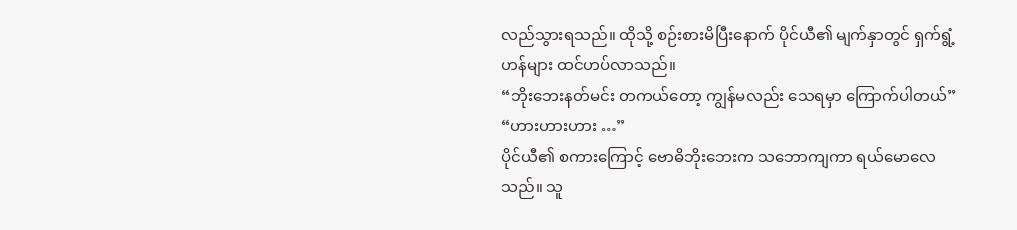လည်သွားရသည်။ ထိုသို့ စဉ်းစားမိပြီးနောက် ပိုင်ယီ၏ မျက်နှာတွင် ရှက်ရွံ့ဟန်များ ထင်ဟပ်လာသည်။
“ဘိုးဘေးနတ်မင်း တကယ်တော့ ကျွန်မလည်း သေရမှာ ကြောက်ပါတယ်”
“ဟားဟားဟား …”
ပိုင်ယီ၏ စကားကြောင့် ဗောဓိဘိုးဘေးက သဘောကျကာ ရယ်မောလေသည်။ သူ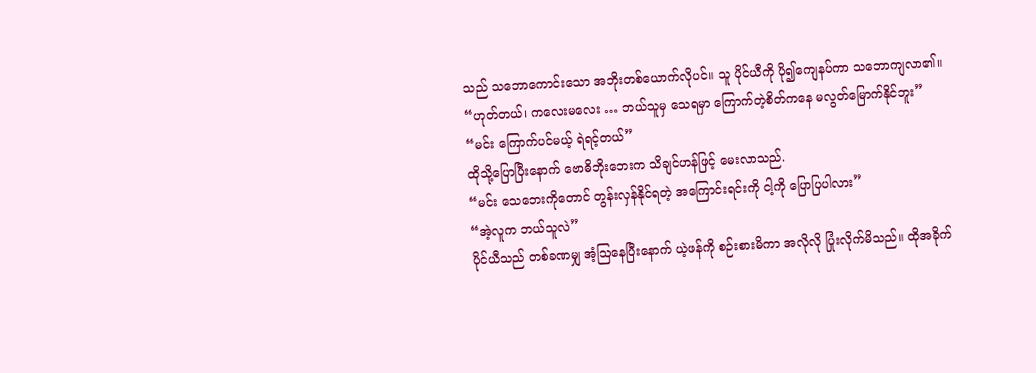သည် သဘောကောင်းသော အဘိုးတစ်ယောက်လိုပင်။ သူ ပိုင်ယီကို ပို၍ကျေနပ်ကာ သဘောကျလာ၏။
“ဟုတ်တယ်၊ ကလေးမလေး … ဘယ်သူမှ သေရမှာ ကြောက်တဲ့စိတ်ကနေ မလွတ်မြောက်နိုင်ဘူး”
“မင်း ကြောက်ပင်မယ့် ရဲရင့်တယ်”
ထိုသို့ပြောပြီးနောက် ဗောဓိဘိုးဘေးက သိချင်ဟန်ဖြင့် မေးလာသည်.
“မင်း သေဘေးကိုတောင် တွန်းလှန်နိုင်ရတဲ့ အကြောင်းရင်းကို ငါ့ကို ပြောပြပါလား”
“အဲ့လူက ဘယ်သူလဲ”
ပိုင်ယီသည် တစ်ခဏမျှ အံ့ဩနေပြီးနောက် ယဲ့ဖန်ကို စဉ်းစားမိကာ အလိုလို ပြုံးလိုက်မိသည်။ ထိုအခိုက်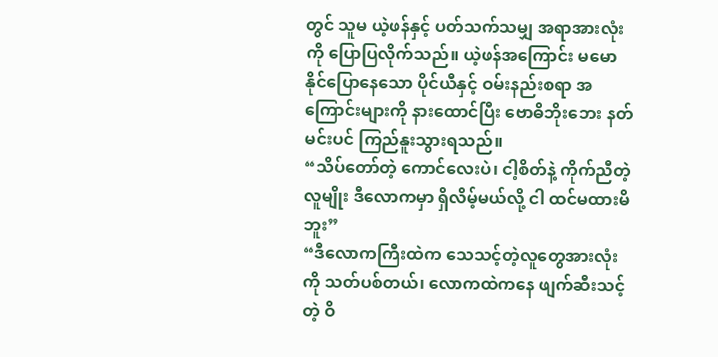တွင် သူမ ယဲ့ဖန်နှင့် ပတ်သက်သမျှ အရာအားလုံးကို ပြောပြလိုက်သည်။ ယဲ့ဖန်အကြောင်း မမောနိုင်ပြောနေသော ပိုင်ယီနှင့် ဝမ်းနည်းစရာ အကြောင်းများကို နားထောင်ပြီး ဗောဓိဘိုးဘေး နတ်မင်းပင် ကြည်နူးသွားရသည်။
“သိပ်တော်တဲ့ ကောင်လေးပဲ၊ ငါ့စိတ်နဲ့ ကိုက်ညီတဲ့လူမျိုး ဒီလောကမှာ ရှိလိမ့်မယ်လို့ ငါ ထင်မထားမိဘူး”
“ဒီလောကကြီးထဲက သေသင့်တဲ့လူတွေအားလုံးကို သတ်ပစ်တယ်၊ လောကထဲကနေ ဖျက်ဆီးသင့်တဲ့ ဝိ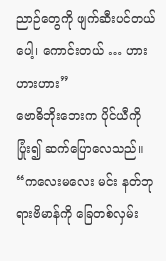ညာဉ်တွေကို ဖျက်ဆီးပင်တယ်ပေါ့၊ ကောင်းတယ် … ဟားဟားဟား”
ဗောဓိဘိုးဘေးက ပိုင်ယီကို ပြုံး၍ ဆက်ပြောလေသည်။
“ကလေးမလေး မင်း နတ်ဘုရားဗိမာန်ကို ခြေတစ်လှမ်း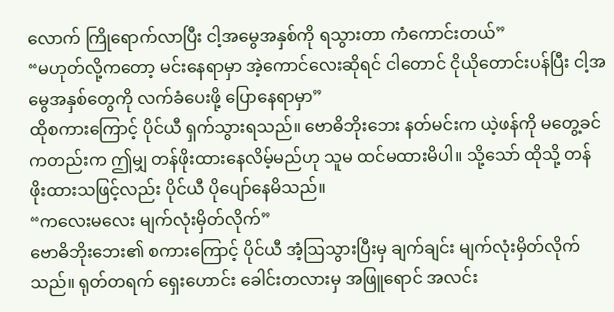လောက် ကြိုရောက်လာပြီး ငါ့အမွေအနှစ်ကို ရသွားတာ ကံကောင်းတယ်”
“မဟုတ်လို့ကတော့ မင်းနေရာမှာ အဲ့ကောင်လေးဆိုရင် ငါတောင် ငိုယိုတောင်းပန်ပြီး ငါ့အမွေအနှစ်တွေကို လက်ခံပေးဖို့ ပြောနေရာမှာ”
ထိုစကားကြောင့် ပိုင်ယီ ရှက်သွားရသည်။ ဗောဓိဘိုးဘေး နတ်မင်းက ယဲ့ဖန်ကို မတွေ့ခင်ကတည်းက ဤမျှ တန်ဖိုးထားနေလိမ့်မည်ဟု သူမ ထင်မထားမိပါ။ သို့သော် ထိုသို့ တန်ဖိုးထားသဖြင့်လည်း ပိုင်ယီ ပိုပျော်နေမိသည်။
“ကလေးမလေး မျက်လုံးမှိတ်လိုက်”
ဗောဓိဘိုးဘေး၏ စကားကြောင့် ပိုင်ယီ အံ့ဩသွားပြီးမှ ချက်ချင်း မျက်လုံးမှိတ်လိုက်သည်။ ရုတ်တရက် ရှေးဟောင်း ခေါင်းတလားမှ အဖြူရောင် အလင်း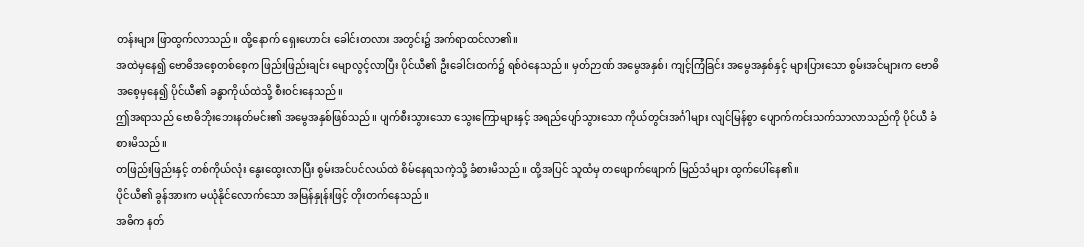တန်းများ ဖြာထွက်လာသည်။ ထို့နောက် ရှေးဟောင်း ခေါင်းတလား အတွင်း၌ အက်ရာထင်လာ၏။
အထဲမှနေ၍ ဗောဓိအစေ့တစ်စေ့က ဖြည်းဖြည်းချင်း မျောလွင့်လာပြီး ပိုင်ယီ၏ ဦးခေါင်းထက်၌ ရစ်ဝဲနေသည်။ မှတ်ဉာဏ် အမွေအနှစ်၊ ကျင့်ကြံခြင်း အမွေအနှစ်နှင့် များပြားသော စွမ်းအင်များက ဗောဓိအစေ့မှနေ၍ ပိုင်ယီ၏ ခန္ဓာကိုယ်ထဲသို့ စီးဝင်းနေသည်။
ဤအရာသည် ဗောဓိဘိုးဘေးနတ်မင်း၏ အမွေအနှစ်ဖြစ်သည်။ ပျက်စီးသွားသော သွေးကြောများနှင့် အရည်ပျော်သွားသော ကိုယ်တွင်းအင်္ဂါများ လျင်မြန်စွာ ပျောက်ကင်းသက်သာလာသည်ကို ပိုင်ယီ ခံစားမိသည်။
တဖြည်းဖြည်းနှင့် တစ်ကိုယ်လုံး နွေးထွေးလာပြီး စွမ်းအင်ပင်လယ်ထဲ စိမ်နေရသကဲ့သို့ ခံစားမိသည်။ ထို့အပြင် သူထံမှ တ‌ဖျောက်ဖျောက် မြည်သံများ ထွက်ပေါ်နေ၏။
ပိုင်ယီ၏ ခွန်အားက မယုံနိုင်လောက်သော အမြန်နှုန်းဖြင့် တိုးတက်နေသည်။
အဓိက နတ်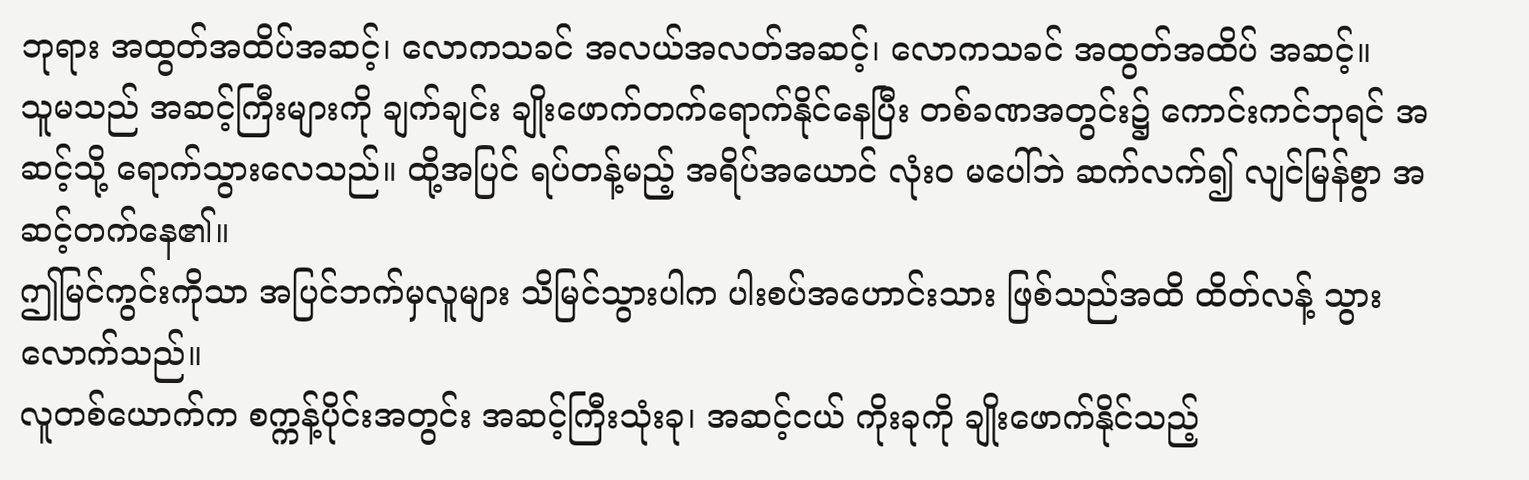ဘုရား အထွတ်အထိပ်အဆင့်၊ လောကသခင် အလယ်အလတ်အဆင့်၊ လောကသခင် အထွတ်အထိပ် အဆင့်။
သူမသည် အဆင့်ကြီးများကို ချက်ချင်း ချိုးဖောက်တက်ရောက်နိုင်နေပြီး တစ်ခဏအတွင်း၌ ကောင်းကင်ဘုရင် အဆင့်သို့ ရောက်သွားလေသည်။ ထို့အပြင် ရပ်တန့်မည့် အရိပ်အယောင် လုံးဝ မပေါ်ဘဲ ဆက်လက်၍ လျင်မြန်စွာ အဆင့်တက်နေ၏။
ဤမြင်ကွင်းကိုသာ အပြင်ဘက်မှလူများ သိမြင်သွားပါက ပါးစပ်အဟောင်းသား ဖြစ်သည်အထိ ထိတ်လန့် သွားလောက်သည်။
လူတစ်ယောက်က စက္ကန့်ပိုင်းအတွင်း အဆင့်ကြီးသုံးခု၊ အဆင့်ငယ် ကိုးခုကို ချိုးဖောက်နိုင်သည့်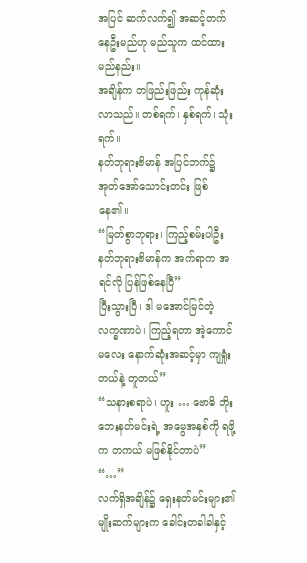အပြင် ဆက်လက်၍ အဆင့်တက်နေဦးမည်ဟု မည်သူက ထင်ထားမည်နည်း။
အချိန်က တဖြည်းဖြည်း ကုန်ဆုံးလာသည်။ တစ်ရက်၊ နှစ်ရက်၊ သုံးရက်။
နတ်ဘုရားဗိမာန် အပြင်ဘက်၌ အုတ်အော်သောင်းတင်း ဖြစ်နေ၏။
“မြတ်စွာဘုရား၊ ကြည့်စမ်းပါဦး နတ်ဘုရားဗိမာန်က အက်ရာက အရင်လို ပြန်ဖြစ်နေပြီ”
ပြီးသွားပြီ၊ ဒါ မအောင်မြင်တဲ့ လက္ခဏာပဲ၊ ကြည့်ရတာ အဲ့ကောင်မလေး နောက်ဆုံးအဆင့်မှာ ကျရှုံးတယ်နဲ့ တူတယ်”
“သနားစရာပဲ၊ ဟူး … ဗောဓိ ဘိုးဘေးနတ်မင်းရဲ့ အမွေအနှစ်ကို ရဖို့က တကယ် မဖြစ်နိုင်တာပဲ”
“…”
လက်ရှိအချိန်၌ ရှေးနတ်မင်းများ၏ မျိုးဆက်များက ခေါင်းတခါခါနှင့်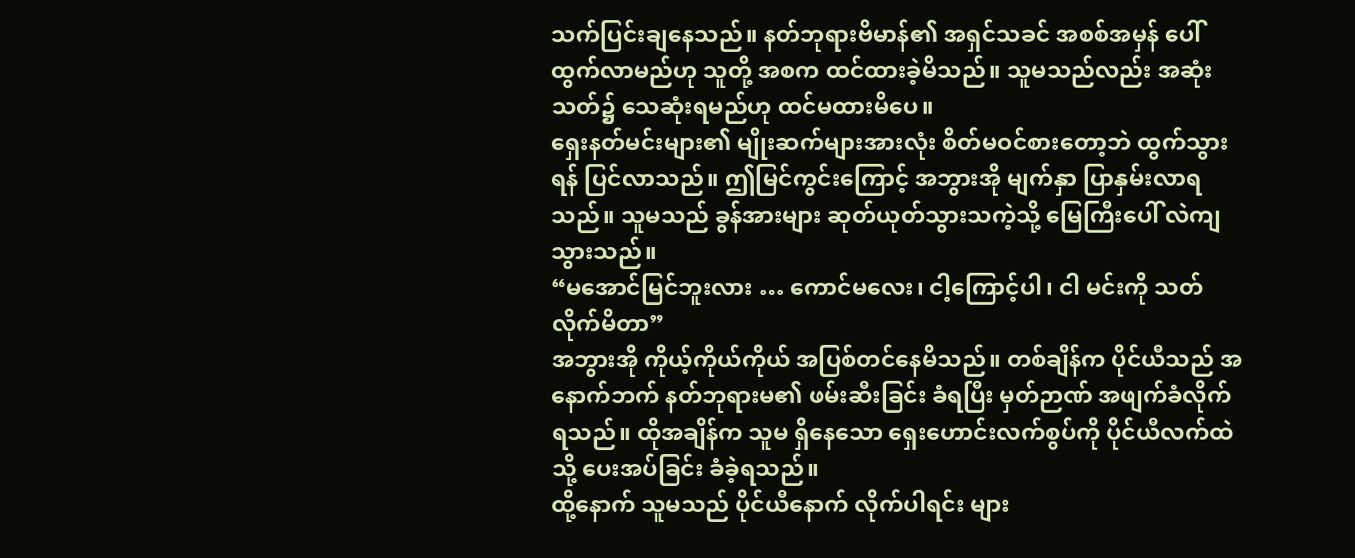သက်ပြင်းချနေသည်။ နတ်ဘုရားဗိမာန်၏ အရှင်သခင် အစစ်အမှန် ပေါ်ထွက်လာမည်ဟု သူတို့ အစက ထင်ထားခဲ့မိသည်။ သူမသည်လည်း အဆုံးသတ်၌ သေဆုံးရမည်ဟု ထင်မထားမိပေ။
ရှေးနတ်မင်းများ၏ မျိုးဆက်များအားလုံး စိတ်မဝင်စားတော့ဘဲ ထွက်သွားရန် ပြင်လာသည်။ ဤမြင်ကွင်းကြောင့် အဘွားအို မျက်နှာ ပြာနှမ်းလာရသည်။ သူမသည် ခွန်အားများ ဆုတ်ယုတ်သွားသကဲ့သို့ မြေကြီးပေါ် လဲကျသွားသည်။
“မအောင်မြင်ဘူးလား … ကောင်မလေး၊ ငါ့ကြောင့်ပါ၊ ငါ မင်းကို သတ်လိုက်မိတာ”
အဘွားအို ကိုယ့်ကိုယ်ကိုယ် အပြစ်တင်နေမိသည်။ တစ်ချိန်က ပိုင်ယီသည် အနောက်ဘက် နတ်ဘုရားမ၏ ဖမ်းဆီးခြင်း ခံရပြီး မှတ်ဉာဏ် အဖျက်ခံလိုက်ရသည်။ ထိုအချိန်က သူမ ရှိနေသော ရှေးဟောင်းလက်စွပ်ကို ပိုင်ယီလက်ထဲသို့ ပေးအပ်ခြင်း ခံခဲ့ရသည်။
ထို့နောက် သူမသည် ပိုင်ယီနောက် လိုက်ပါရင်း များ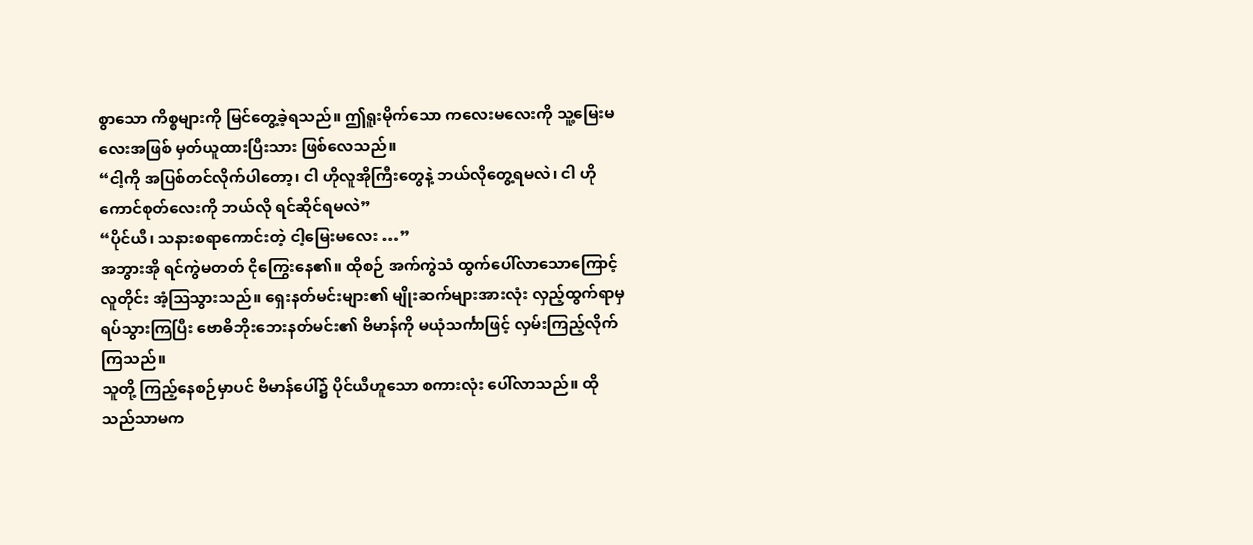စွာသော ကိစ္စများကို မြင်တွေ့ခဲ့ရသည်။ ဤရူးမိုက်သော ကလေးမလေးကို သူ့မြေးမလေးအဖြစ် မှတ်ယူထားပြီးသား ဖြစ်လေသည်။
“ငါ့ကို အပြစ်တင်လိုက်ပါတော့၊ ငါ ဟိုလူအိုကြီးတွေနဲ့ ဘယ်လိုတွေ့ရမလဲ၊ ငါ ဟိုကောင်စုတ်လေးကို ဘယ်လို ရင်ဆိုင်ရမလဲ”
“ပိုင်ယီ၊ သနားစရာကောင်းတဲ့ ငါ့မြေးမလေး …”
အဘွားအို ရင်ကွဲမတတ် ငိုကြွေးနေ၏။ ထိုစဉ် အက်ကွဲသံ ထွက်ပေါ်လာသောကြောင့် လူတိုင်း အံ့ဩသွားသည်။ ရှေးနတ်မင်းများ၏ မျိုးဆက်များအားလုံး လှည့်ထွက်ရာမှ ရပ်သွားကြပြီး ဗောဓိဘိုးဘေးနတ်မင်း၏ ဗိမာန်ကို မယုံသင်္ကာဖြင့် လှမ်းကြည့်လိုက်ကြသည်။
သူတို့ ကြည့်နေစဉ်မှာပင် ဗိမာန်ပေါ်၌ ပိုင်ယီဟူသော စကားလုံး ပေါ်လာသည်။ ထိုသည်သာမက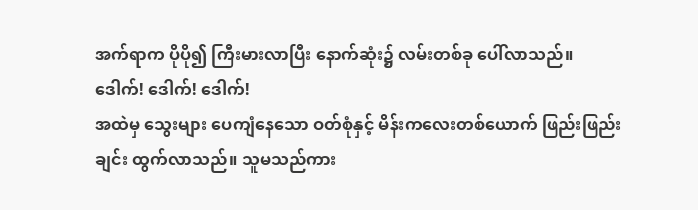အက်ရာက ပိုပို၍ ကြီးမားလာပြီး နောက်ဆုံး၌ လမ်းတစ်ခု ပေါ်လာသည်။
ဒေါက်! ဒေါက်! ဒေါက်!
အထဲမှ သွေးများ ပေကျံနေသော ဝတ်စုံနှင့် မိန်းကလေးတစ်ယောက် ဖြည်းဖြည်းချင်း ထွက်လာသည်။ သူမသည်ကား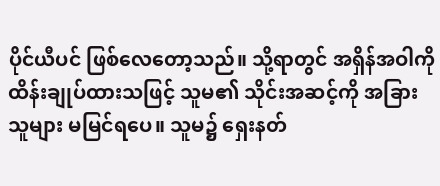ပိုင်ယီပင် ဖြစ်လေတော့သည်။ သို့ရာတွင် အရှိန်အဝါကို ထိန်းချုပ်ထားသဖြင့် သူမ၏ သိုင်းအဆင့်ကို အခြားသူများ မမြင်ရပေ။ သူမ၌ ရှေးနတ်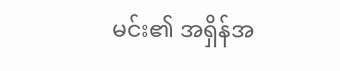မင်း၏ အရှိန်အ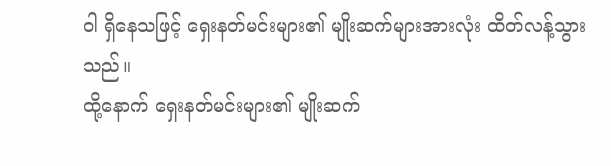ဝါ ရှိနေသဖြင့် ရှေးနတ်မင်းများ၏ မျိုးဆက်များအားလုံး ထိတ်လန့်သွားသည်။
ထို့နောက် ရှေးနတ်မင်းများ၏ မျိုးဆက်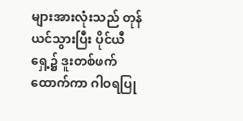များအားလုံးသည် တုန်ယင်သွားပြီး ပိုင်ယီရှေ့၌ ဒူးတစ်ဖက်ထောက်ကာ ဂါဝရပြု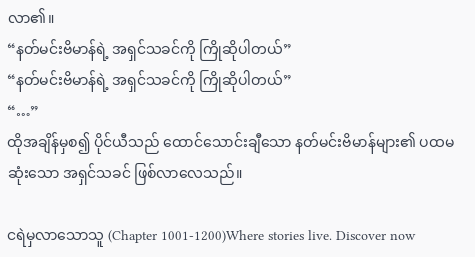လာ၏။
“နတ်မင်းဗိမာန်ရဲ့ အရှင်သခင်ကို ကြိုဆိုပါတယ်”
“နတ်မင်းဗိမာန်ရဲ့ အရှင်သခင်ကို ကြိုဆိုပါတယ်”
“…”
ထိုအချိန်မှစ၍ ပိုင်ယီသည် ထောင်သောင်းချီသော နတ်မင်းဗိမာန်များ၏ ပထမဆုံးသော အရှင်သခင် ဖြစ်လာလေသည်။

ငရဲမှလာသောသူ (Chapter 1001-1200)Where stories live. Discover now